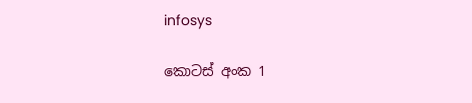infosys

කොටස් අංක 1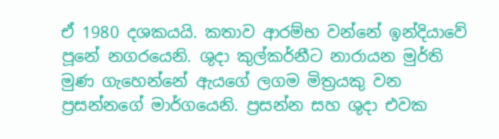ඒ 1980 දශකයයි. කතාව ආරම්භ වන්නේ ඉන්දියාවේ පූනේ නගරයෙනි. ශුදා කුල්කර්නීට නාරායන මුර්ති මුණ ගැහෙන්නේ ඇයගේ ලගම මිත්‍රයකු වන  ප්‍රසන්නගේ මාර්ගයෙනි. ප්‍රසන්න සහ ශුදා එවක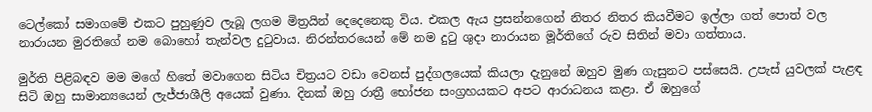ටෙල්කෝ සමාගමේ එකට පුහුණුව ලැබූ ලගම මිත්‍රයින් දෙදෙනෙකු විය. එකල ඇය ප්‍රසන්නගෙන් නිතර නිතර කියවීමට ඉල්ලා ගත් පොත් වල නාරායන මුරතිගේ නම බොහෝ තැන්වල දුටුවාය. නිරන්තරයෙන් මේ නම දුටු ශුදා නාරායන මූර්තිගේ රුව සිතින් මවා ගත්තාය.

මුර්ති පිළිබඳව මම මගේ හිතේ මවාගෙන සිටිය චිත්‍රයට වඩා වෙනස් පුද්ගලයෙක් කියලා දැනුනේ ඔහුව මුණ ගැසුනට පස්සෙයි. උපැස් යුවලක් පැළඳ සිටි ඔහු සාමාන්‍යයෙන් ලැජ්ජාශීලි අයෙක් වුණා. දිනක් ඔහු රාත්‍රී භෝජන සංග්‍රහයකට අපට ආරාධනය කළා. ඒ ඔහුගේ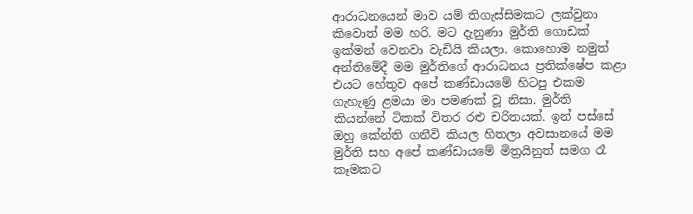ආරාධනයෙන් මාව යම් තිගැස්සිමකට ලක්වුනා කිවොත් මම හරි. මට දැනුණා මුර්ති ගොඩක් ඉක්මන් වෙනවා වැඩියි කියලා. කොහොම නමුත් අන්තිමේදී මම මුර්තිගේ ආරාධනය ප්‍රතික්ෂේප කළා එයට හේතුව අපේ කණ්ඩායමේ හිටපු එකම ගැහැණු ළමයා මා පමණක් වූ නිසා. මුර්ති කියන්නේ ටිකක් විතර රළු චරිතයක්. ඉන් පස්සේ ඔහු කේන්ති ගනීවි කියල හිතලා අවසානයේ මම මුර්ති සහ අපේ කණ්ඩායමේ මිත්‍රයිනුත් සමග රෑ කෑමකට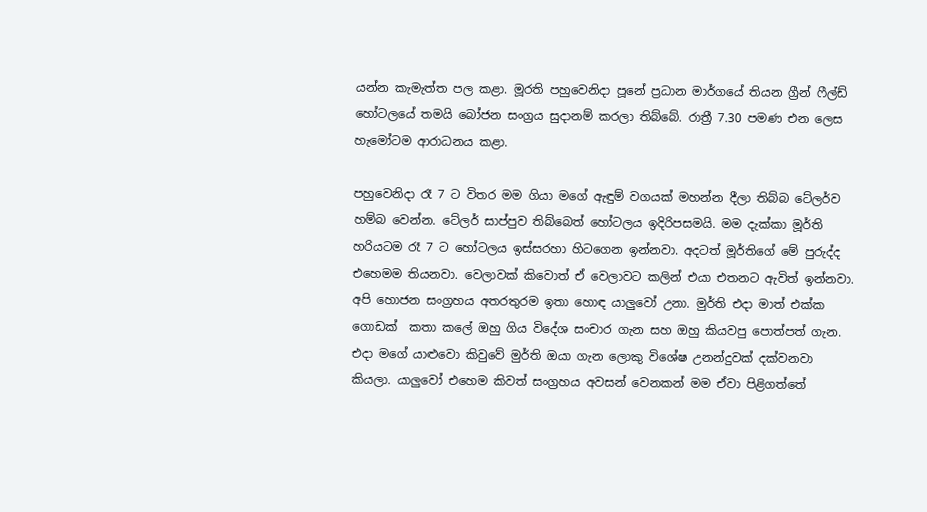යන්න කැමැත්ත පල කළා. මූරති පහුවෙනිදා පූනේ ප්‍රධාන මාර්ගයේ තියන ග්‍රීන් ෆීල්ඩ් හෝටලයේ තමයි බෝජන සංග්‍රය සුදානම් කරලා තිබ්බේ. රාත්‍රී 7.30 පමණ එන ලෙස හැමෝටම ආරාධනය කළා.

පහුවෙනිදා රෑ 7 ට විතර මම ගියා මගේ ඇඳුම් වගයක් මහන්න දීලා තිබ්බ ටේලර්ව හම්බ වෙන්න. ටේලර් සාප්පුව තිබ්බෙත් හෝටලය ඉදිරිපසමයි. මම දැක්කා මූර්ති හරියටම රෑ 7 ට හෝටලය ඉස්සරහා හිටගෙන ඉන්නවා. අදටත් මූර්තිගේ මේ පුරුද්ද එහෙමම තියනවා. වෙලාවක් කිවොත් ඒ වෙලාවට කලින් එයා එතනට ඇවිත් ඉන්නවා. අපි හොජන සංග්‍රහය අතරතුරම ඉතා හොඳ යාලුවෝ උනා. මුර්ති එදා මාත් එක්ක ගොඩක්  කතා කලේ ඔහු ගිය විදේශ සංචාර ගැන සහ ඔහු කියවපු පොත්පත් ගැන. එදා මගේ යාළුවො කිවුවේ මුර්ති ඔයා ගැන ලොකු විශේෂ උනන්දුවක් දක්වනවා කියලා. යාලුවෝ එහෙම කිවත් සංග්‍රහය අවසන් වෙනකන් මම ඒවා පිළිගත්තේ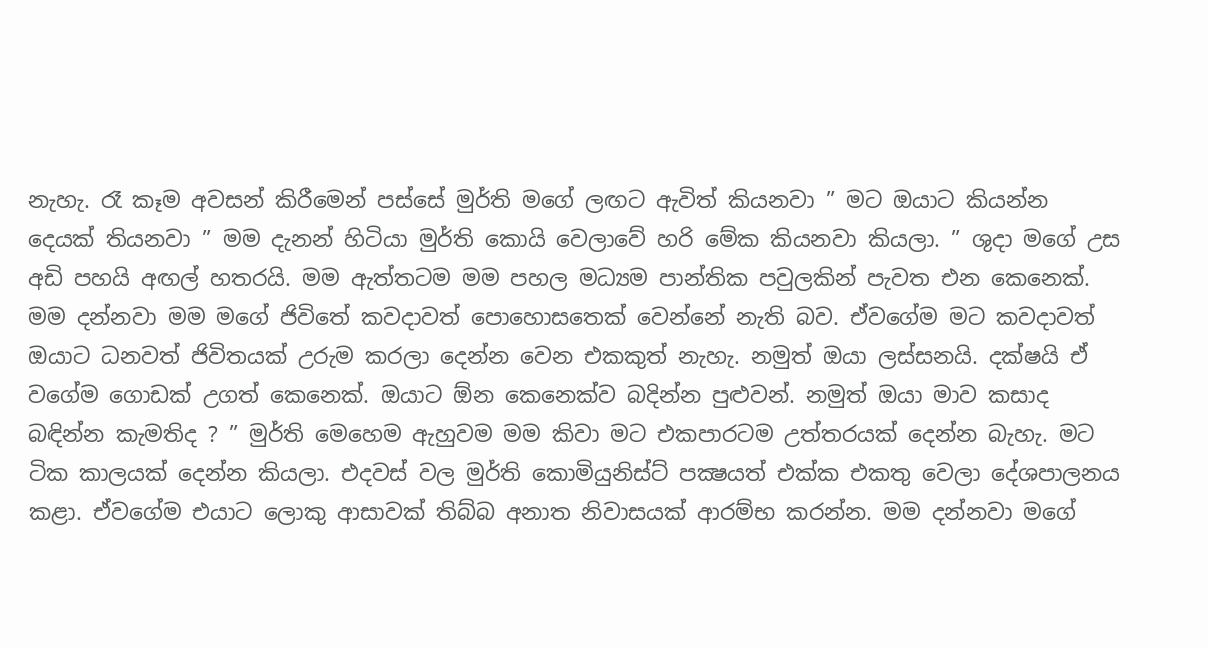නැහැ. රෑ කෑම අවසන් කිරීමෙන් පස්සේ මුර්ති මගේ ලඟට ඇවිත් කියනවා ” මට ඔයාට කියන්න දෙයක් තියනවා ” මම දැනන් හිටියා මුර්ති කොයි වෙලාවේ හරි මේක කියනවා කියලා. ” ශුදා මගේ උස අඩි පහයි අඟල් හතරයි. මම ඇත්තටම මම පහල මධ්‍යම පාන්තික පවුලකින් පැවත එන කෙනෙක්. මම දන්නවා මම මගේ ජිවිතේ කවදාවත් පොහොසතෙක් වෙන්නේ නැති බව. ඒවගේම මට කවදාවත් ඔයාට ධනවත් ජිවිතයක් උරුම කරලා දෙන්න වෙන එකකුත් නැහැ. නමුත් ඔයා ලස්සනයි. දක්ෂයි ඒ වගේම ගොඩක් උගත් කෙනෙක්. ඔයාට ඕන කෙනෙක්ව බදින්න පුළුවන්. නමුත් ඔයා මාව කසාද බඳින්න කැමතිද ? ” මුර්ති මෙහෙම ඇහුවම මම කිවා මට එකපාරටම උත්තරයක් දෙන්න බැහැ. මට ටික කාලයක් දෙන්න කියලා. එදවස් වල මුර්ති කොමියුනිස්ට් පක්‍ෂයත් එක්ක එකතු වෙලා දේශපාලනය කළා. ඒවගේම එයාට ලොකු ආසාවක් තිබ්බ අනාත නිවාසයක් ආරම්භ කරන්න. මම දන්නවා මගේ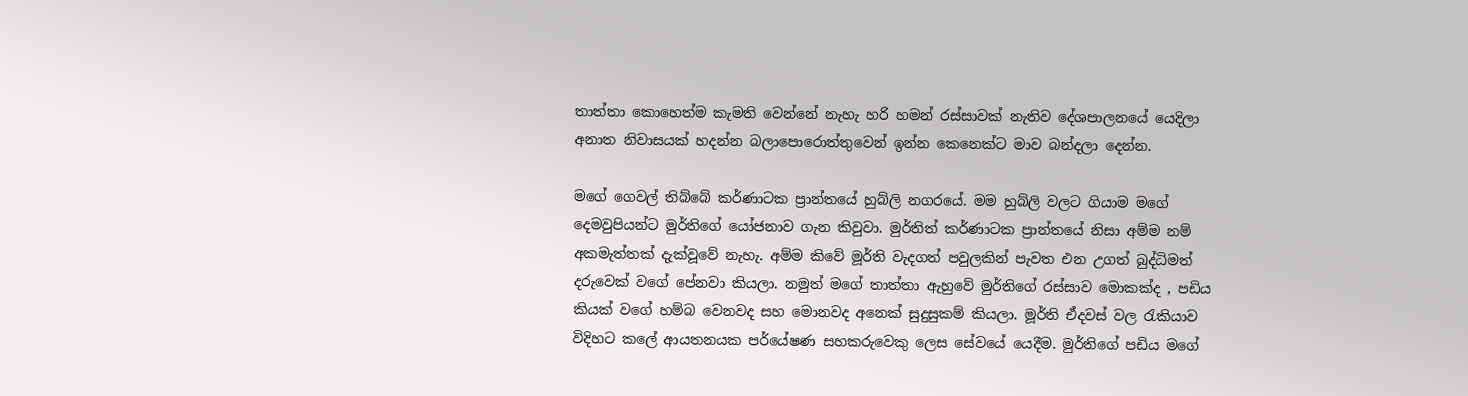තාත්තා කොහෙත්ම කැමති වෙන්නේ නැහැ හරි හමන් රස්සාවක් නැතිව දේශපාලනයේ යෙදිලා අනාත නිවාසයක් හදන්න බලාපොරොත්තුවෙන් ඉන්න කෙනෙක්ට මාව බන්දලා දෙන්න.

මගේ ගෙවල් තිබ්බේ කර්ණාටක ප්‍රාන්තයේ හුබ්ලි නගරයේ. මම හුබ්ලි වලට ගියාම මගේ දෙමවුපියන්ට මුර්තිගේ යෝජනාව ගැන කිවුවා. මුර්තිත් කර්ණාටක ප්‍රාන්තයේ නිසා අම්ම නම් අකමැත්තක් දැක්වූවේ නැහැ. අම්ම කිවේ මූර්ති වැදගත් පවුලකින් පැවත එන උගත් බුද්ධිමත් දරුවෙක් වගේ පේනවා කියලා. නමුත් මගේ තාත්තා ඇහුවේ මුර්තිගේ රස්සාව මොකක්ද , පඩිය කියක් වගේ හම්බ වෙනවද සහ මොනවද අනෙක් සුදුසුකම් කියලා. මූර්ති ඒදවස් වල රැකියාව විදිහට කලේ ආයතනයක පර්යේෂණ සහකරුවෙකු ලෙස සේවයේ යෙදීම. මුර්තිගේ පඩිය මගේ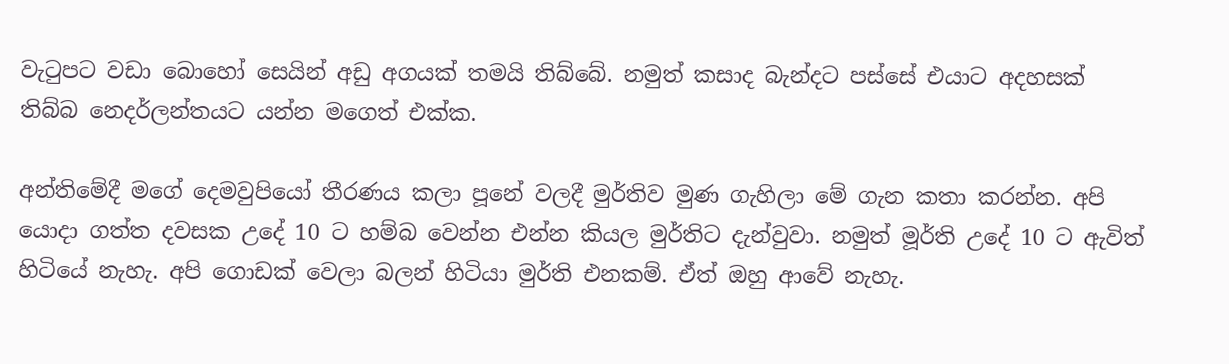වැටුපට වඩා බොහෝ සෙයින් අඩු අගයක් තමයි තිබ්බේ. නමුත් කසාද බැන්දට පස්සේ එයාට අදහසක් තිබ්බ නෙදර්ලන්තයට යන්න මගෙත් එක්ක.

අන්තිමේදී මගේ දෙමවුපියෝ තීරණය කලා පූනේ වලදී මුර්තිව මුණ ගැහිලා මේ ගැන කතා කරන්න. අපි යොදා ගත්ත දවසක උදේ 10 ට හම්බ වෙන්න එන්න කියල මුර්තිට දැන්වුවා. නමුත් මූර්ති උදේ 10 ට ඇවිත් හිටියේ නැහැ. අපි ගොඩක් වෙලා බලන් හිටියා මුර්ති එනකම්. ඒත් ඔහු ආවේ නැහැ.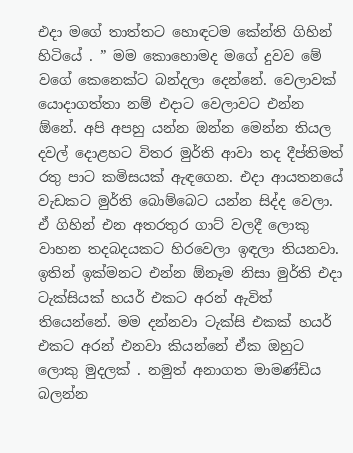එදා මගේ තාත්තට හොඳටම කේන්ති ගිහින් හිටියේ . ” මම කොහොමද මගේ දුවව මේ වගේ කෙනෙක්ට බන්දලා දෙන්නේ. වෙලාවක් යොදාගත්තා නම් එදාට වෙලාවට එන්න ඕනේ. අපි අපහු යන්න ඔන්න මෙන්න තියල දවල් දොළහට විතර මුර්ති ආවා තද දීප්තිමත් රතු පාට කමිසයක් ඇඳගෙන. එදා ආයතනයේ වැඩකට මුර්ති බොම්බෙට යන්න සිද්ද වෙලා. ඒ ගිහින් එන අතරතුර ගාට් වලදී ලොකු වාහන තදබදයකට හිරවෙලා ඉඳලා තියනවා. ඉතින් ඉක්මනට එන්න ඕනෑම නිසා මුර්ති එදා ටැක්සියක් හයර් එකට අරන් ඇවිත් තියෙන්නේ. මම දන්නවා ටැක්සි එකක් හයර් එකට අරන් එනවා කියන්නේ ඒක ඔහුට ලොකු මුදලක් . නමුත් අනාගත මාමණ්ඩිය බලන්න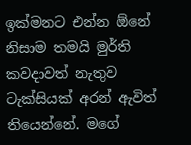ඉක්මනට එන්න ඕනේ නිසාම තමයි මුර්ති කවදාවත් නැතුව ටැක්සියක් අරන් ඇවිත් තියෙන්නේ. මගේ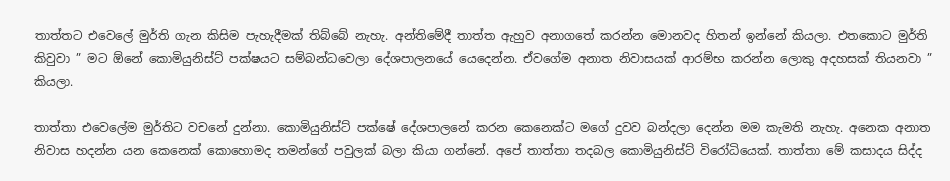තාත්තට එවෙලේ මුර්ති ගැන කිසිම පැහැදීමක් තිබ්බේ නැහැ. අන්තිමේදී තාත්ත ඇහුව අනාගතේ කරන්න මොනවද හිතන් ඉන්නේ කියලා. එතකොට මුර්ති කිවුවා ” මට ඕනේ කොමියුනිස්ට් පක්ෂයට සම්බන්ධවෙලා දේශපාලනයේ යෙදෙන්න. ඒවගේම අනාත නිවාසයක් ආරම්භ කරන්න ලොකු අදහසක් තියනවා ” කියලා.

තාත්තා එවෙලේම මුර්තිට වචනේ දුන්නා. කොමියුනිස්ට් පක්ෂේ දේශපාලනේ කරන කෙනෙක්ට මගේ දුවව බන්දලා දෙන්න මම කැමති නැහැ. අනෙක අනාත නිවාස හදන්න යන කෙනෙක් කොහොමද තමන්ගේ පවුලක් බලා කියා ගන්නේ. අපේ තාත්තා තදබල කොමියුනිස්ට් විරෝධියෙක්. තාත්තා මේ කසාදය සිද්ද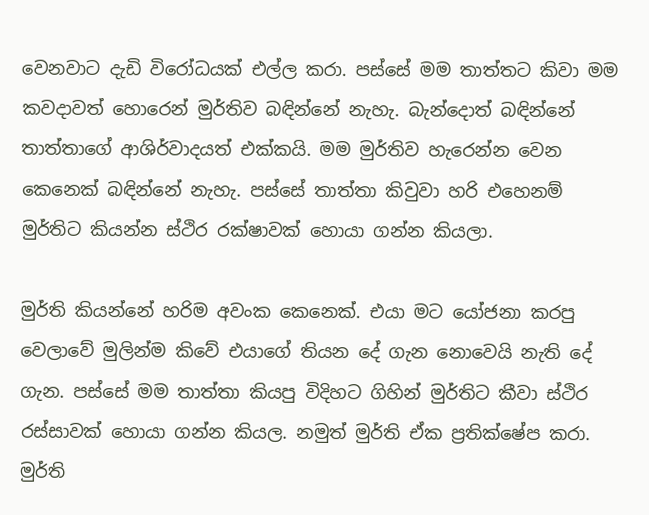වෙනවාට දැඩි විරෝධයක් එල්ල කරා. පස්සේ මම තාත්තට කිවා මම කවදාවත් හොරෙන් මුර්තිව බඳින්නේ නැහැ. බැන්දොත් බඳින්නේ තාත්තාගේ ආශිර්වාදයත් එක්කයි. මම මුර්තිව හැරෙන්න වෙන කෙනෙක් බඳින්නේ නැහැ. පස්සේ තාත්තා කිවුවා හරි එහෙනම් මුර්තිට කියන්න ස්ථිර රක්ෂාවක් හොයා ගන්න කියලා.

මුර්ති කියන්නේ හරිම අවංක කෙනෙක්. එයා මට යෝජනා කරපු වෙලාවේ මුලින්ම කිවේ එයාගේ තියන දේ ගැන නොවෙයි නැති දේ ගැන. පස්සේ මම තාත්තා කියපු විදිහට ගිහින් මුර්තිට කීවා ස්ථිර රස්සාවක් හොයා ගන්න කියල. නමුත් මුර්ති ඒක ප්‍රතික්ෂේප කරා. මුර්ති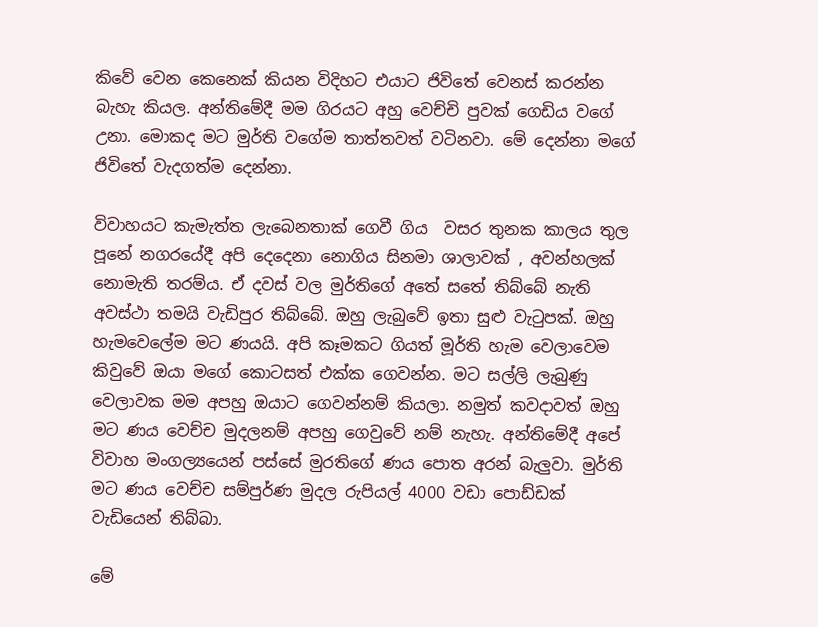කිවේ වෙන කෙනෙක් කියන විදිහට එයාට ජිවිතේ වෙනස් කරන්න බැහැ කියල. අන්තිමේදී මම ගිරයට අහු වෙච්චි පුවක් ගෙඩිය වගේ උනා. මොකද මට මුර්ති වගේම තාත්තවත් වටිනවා. මේ දෙන්නා මගේ ජිවිතේ වැදගත්ම දෙන්නා.

විවාහයට කැමැත්ත ලැබෙනතාක් ගෙවී ගිය  වසර තුනක කාලය තුල පූනේ නගරයේදී අපි දෙදෙනා නොගිය සිනමා ශාලාවක් , අවන්හලක් නොමැති තරම්ය. ඒ දවස් වල මුර්තිගේ අතේ සතේ තිබ්බේ නැති අවස්ථා තමයි වැඩිපුර තිබ්බේ. ඔහු ලැබුවේ ඉතා සුළු වැටුපක්. ඔහු හැමවෙලේම මට ණයයි. අපි කෑමකට ගියත් මූර්ති හැම වෙලාවෙම කිවුවේ ඔයා මගේ කොටසත් එක්ක ගෙවන්න. මට සල්ලි ලැබුණු වෙලාවක මම අපහු ඔයාට ගෙවන්නම් කියලා. නමුත් කවදාවත් ඔහු මට ණය වෙච්ච මුදලනම් අපහු ගෙවුවේ නම් නැහැ. අන්තිමේදී අපේ විවාහ මංගල්‍යයෙන් පස්සේ මුරතිගේ ණය පොත අරන් බැලුවා. මුර්ති මට ණය වෙච්ච සම්පුර්ණ මුදල රුපියල් 4000 වඩා පොඩ්ඩක් වැඩියෙන් තිබ්බා.

මේ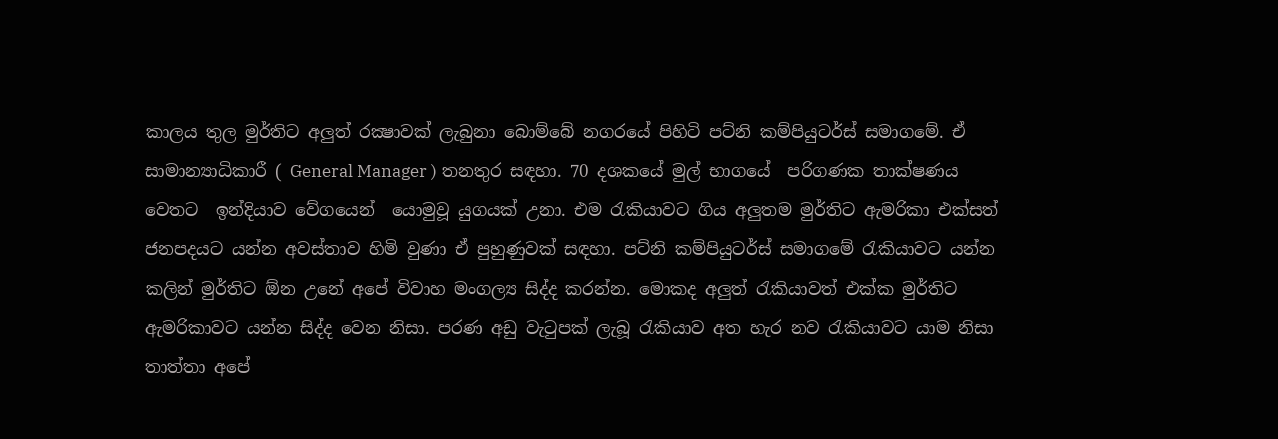කාලය තුල මුර්තිට අලුත් රක්‍ෂාවක් ලැබුනා බොම්බේ නගරයේ පිහිටි පට්නි කම්පියුටර්ස් සමාගමේ. ඒ සාමාන්‍යාධිකාරී ( General Manager ) තනතුර සඳහා. 70 දශකයේ මුල් භාගයේ  පරිගණක තාක්ෂණය වෙතට  ඉන්දියාව වේගයෙන්  යොමුවූ යුගයක් උනා. එම රැකියාවට ගිය අලුතම මුර්තිට ඇමරිකා එක්සත් ජනපදයට යන්න අවස්තාව හිමි වුණා ඒ පුහුණුවක් සඳහා. පට්නි කම්පියුටර්ස් සමාගමේ රැකියාවට යන්න කලින් මුර්තිට ඕන උනේ අපේ විවාහ මංගල්‍ය සිද්ද කරන්න. මොකද අලුත් රැකියාවත් එක්ක මුර්තිට ඇමරිකාවට යන්න සිද්ද වෙන නිසා. පරණ අඩු වැටුපක් ලැබූ රැකියාව අත හැර නව රැකියාවට යාම නිසා තාත්තා අපේ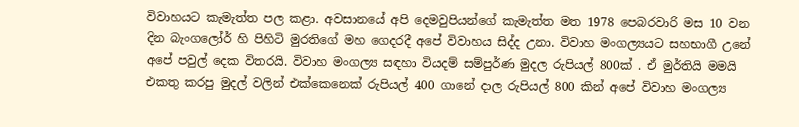විවාහයට කැමැත්ත පල කළා. අවසානයේ අපි දෙමවුපියන්ගේ කැමැත්ත මත 1978 පෙබරවාරි මස 10 වන දින බැංගලෝර් හි පිහිටි මුරතිගේ මහ ගෙදරදී අපේ විවාහය සිද්ද උනා. විවාහ මංගල්‍යයට සහභාගී උනේ අපේ පවුල් දෙක විතරයි. විවාහ මංගල්‍ය සඳහා වියදම් සම්පුර්ණ මුදල රුපියල් 800ක් . ඒ මුර්තියි මමයි එකතු කරපු මුදල් වලින් එක්කෙනෙක් රුපියල් 400 ගානේ දාල රුපියල් 800 කින් අපේ විවාහ මංගල්‍ය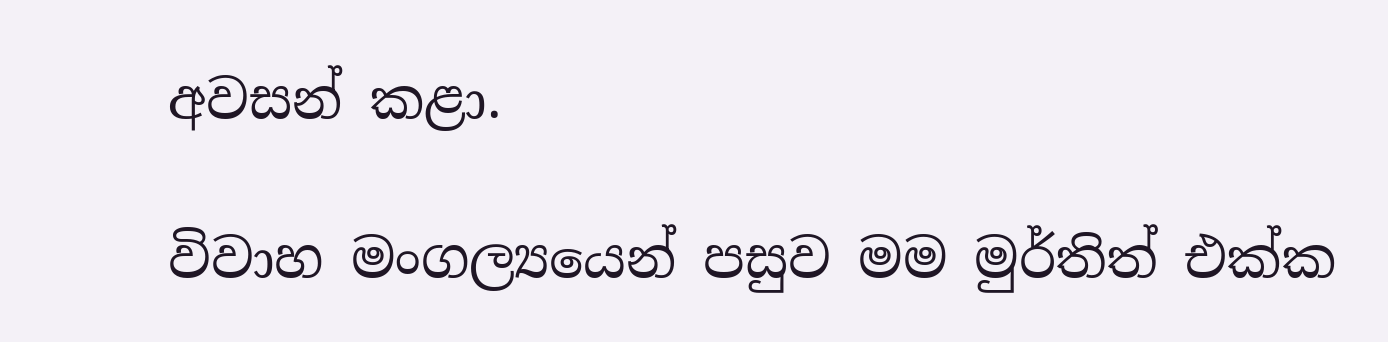අවසන් කළා.

විවාහ මංගල්‍යයෙන් පසුව මම මුර්තිත් එක්ක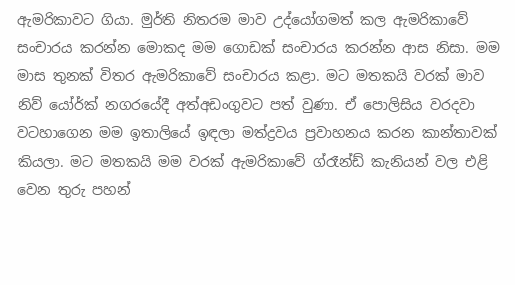ඇමරිකාවට ගියා. මුර්ති නිතරම මාව උද්යෝගමත් කල ඇමරිකාවේ සංචාරය කරන්න මොකද මම ගොඩක් සංචාරය කරන්න ආස නිසා. මම මාස තුනක් විතර ඇමරිකාවේ සංචාරය කළා. මට මතකයි වරක් මාව නිව් යෝර්ක් නගරයේදී අත්අඩංගුවට පත් වුණා. ඒ පොලිසිය වරදවා වටහාගෙන මම ඉතාලියේ ඉඳලා මත්ද්‍රවය ප්‍රවාහනය කරන කාන්තාවක් කියලා. මට මතකයි මම වරක් ඇමරිකාවේ ග්රෑන්ඩ් කැනියන් වල එළි වෙන තුරු පහන්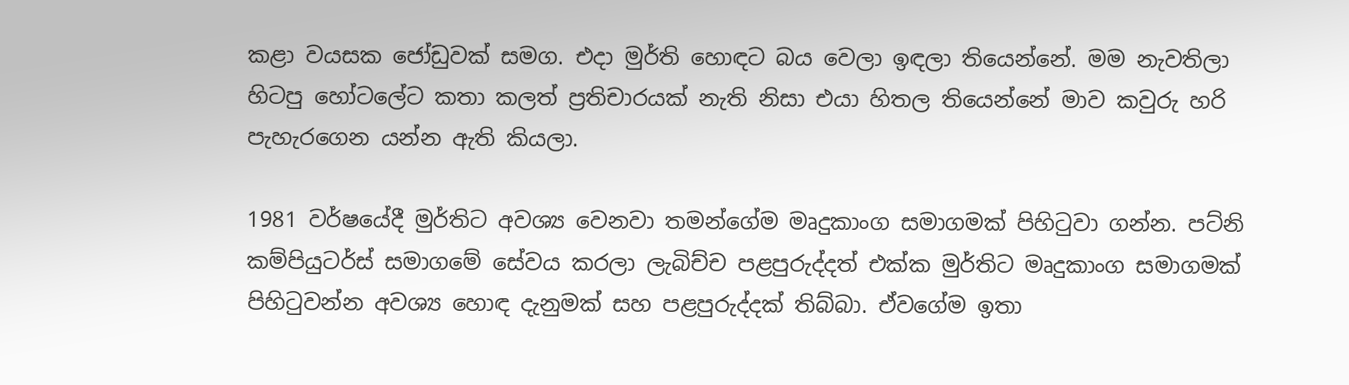කළා වයසක ජෝඩුවක් සමග. එදා මුර්ති හොඳට බය වෙලා ඉඳලා තියෙන්නේ. මම නැවතිලා හිටපු හෝටලේට කතා කලත් ප්‍රතිචාරයක් නැති නිසා එයා හිතල තියෙන්නේ මාව කවුරු හරි පැහැරගෙන යන්න ඇති කියලා.

1981 වර්ෂයේදී මුර්තිට අවශ්‍ය වෙනවා තමන්ගේම මෘදුකාංග සමාගමක් පිහිටුවා ගන්න. පට්නි කම්පියුටර්ස් සමාගමේ සේවය කරලා ලැබිච්ච පළපුරුද්දත් එක්ක මුර්තිට මෘදුකාංග සමාගමක් පිහිටුවන්න අවශ්‍ය හොඳ දැනුමක් සහ පළපුරුද්දක් තිබ්බා. ඒවගේම ඉතා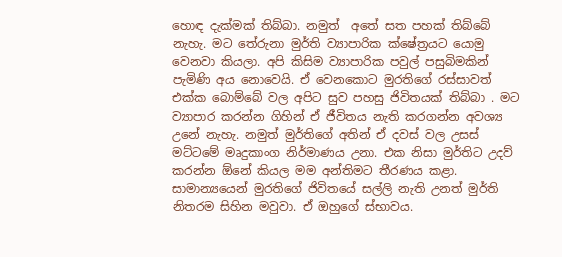හොඳ දැක්මක් තිබ්බා. නමුත්  අතේ සත පහක් තිබ්බේ නැහැ. මට තේරුනා මුර්ති ව්‍යාපාරික ක්ෂේත්‍රයට යොමු වෙනවා කියලා. අපි කිසිම ව්‍යාපාරික පවුල් පසුබිමකින් පැමිණි අය නොවෙයි. ඒ වෙනකොට මුරතිගේ රස්සාවත් එක්ක බොම්බේ වල අපිට සුව පහසු ජිවිතයක් තිබ්බා . මට ව්‍යාපාර කරන්න ගිහින් ඒ ජීවිතය නැති කරගන්න අවශ්‍ය උනේ නැහැ. නමුත් මුර්තිගේ අතින් ඒ දවස් වල උසස් මට්ටමේ මෘදුකාංග නිර්මාණය උනා. එක නිසා මුර්තිට උදව් කරන්න ඕනේ කියල මම අන්තිමට තීරණය කළා. සාමාන්‍යයෙන් මුරතිගේ ජිවිතයේ සල්ලි නැති උනත් මුර්ති නිතරම සිහින මවුවා. ඒ ඔහුගේ ස්භාවය.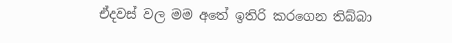ඒදවස් වල මම අතේ ඉතිරි කරගෙන තිබ්බා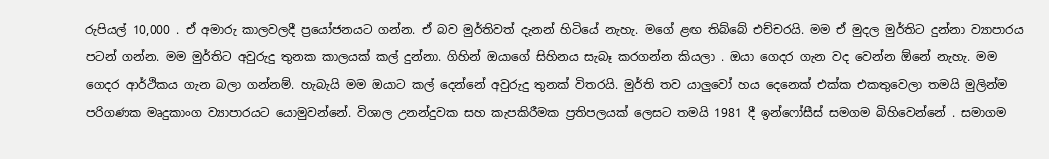රුපියල් 10,000 . ඒ අමාරු කාලවලදී ප්‍රයෝජනයට ගන්න. ඒ බව මුර්තිවත් දැනන් හිටියේ නැහැ. මගේ ළඟ තිබ්බේ එච්චරයි. මම ඒ මුදල මුර්තිට දුන්නා ව්‍යාපාරය පටන් ගන්න. මම මුර්තිට අවුරුදු තුනක කාලයක් කල් දුන්නා. ගිහින් ඔයාගේ සිහිනය සැබෑ කරගන්න කියලා . ඔයා ගෙදර ගැන වද වෙන්න ඕනේ නැහැ. මම ගෙදර ආර්ථිකය ගැන බලා ගන්නම්. හැබැයි මම ඔයාට කල් දෙන්නේ අවුරුදු තුනක් විතරයි. මුර්ති තව යාලුවෝ හය දෙනෙක් එක්ක එකතුවෙලා තමයි මුලින්ම පරිගණක මෘදුකාංග ව්‍යාපාරයට යොමුවන්නේ. විශාල උනන්දුවක සහ කැපකිරීමක ප්‍රතිපලයක් ලෙසට තමයි 1981 දී ඉන්ෆෝසීස් සමගම බිහිවෙන්නේ . සමාගම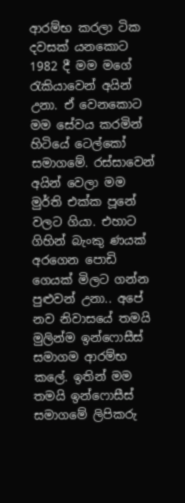ආරම්භ කරලා ටික දවසක් යනකොට 1982 දී මම මගේ රැකියාවෙන් අයින් උනා. ඒ වෙනකොට මම සේවය කරමින් හිටියේ ටෙල්කෝ සමාගමේ. රස්සාවෙන් අයින් වෙලා මම මුර්ති එක්ක පූනේ වලට ගියා. එහාට ගිහින් බැංකු ණයක් අරගෙන පොඩි ගෙයක් මිලට ගන්න පුළුවන් උනා.. අපේ නව නිවාසයේ තමයි මුලින්ම ඉන්ෆොසීස් සමාගම ආරම්භ කලේ. ඉතින් මම තමයි ඉන්ෆොසීස් සමාගමේ ලිපිකරු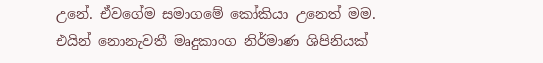උනේ. ඒවගේම සමාගමේ කෝකියා උනෙත් මම. එයින් නොනැවතී මෘදුකාංග නිර්මාණ ශිපිනියක්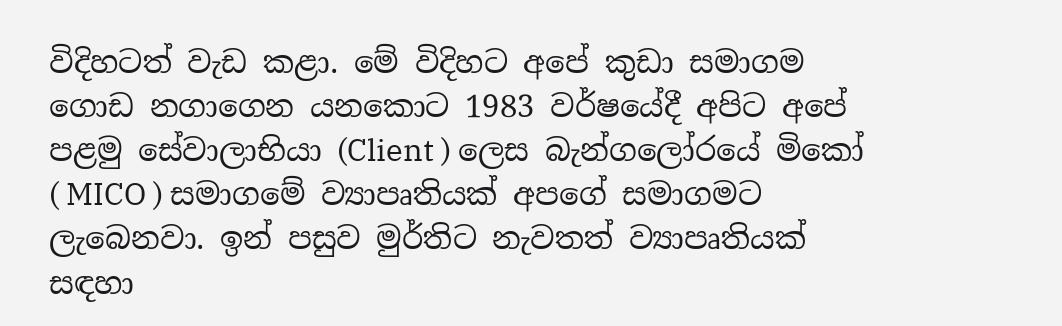විදිහටත් වැඩ කළා. මේ විදිහට අපේ කුඩා සමාගම ගොඩ නගාගෙන යනකොට 1983 වර්ෂයේදී අපිට අපේ පළමු සේවාලාභියා (Client ) ලෙස බැන්ගලෝරයේ මිකෝ ( MICO ) සමාගමේ ව්‍යාපෘතියක් අපගේ සමාගමට ලැබෙනවා. ඉන් පසුව මුර්තිට නැවතත් ව්‍යාපෘතියක් සඳහා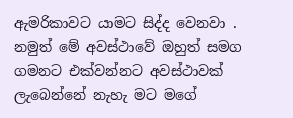ඇමරිකාවට යාමට සිද්ද වෙනවා . නමුත් මේ අවස්ථාවේ ඔහුත් සමග ගමනට එක්වන්නට අවස්ථාවක් ලැබෙන්නේ නැහැ මට මගේ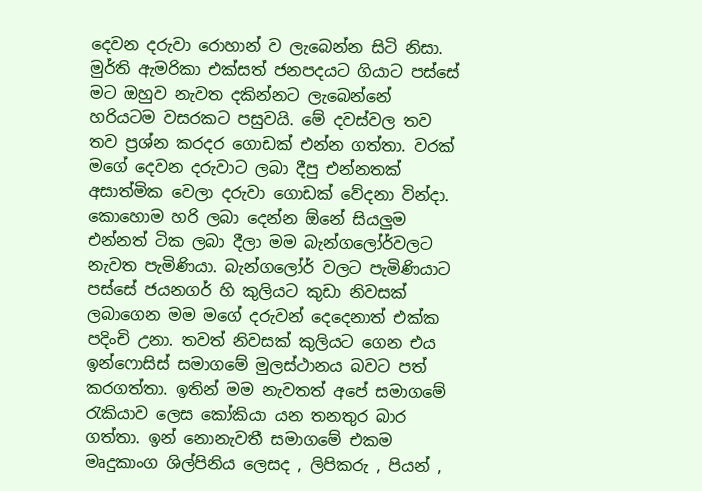දෙවන දරුවා රොහාන් ව ලැබෙන්න සිටි නිසා. මුර්ති ඇමරිකා එක්සත් ජනපදයට ගියාට පස්සේ මට ඔහුව නැවත දකින්නට ලැබෙන්නේ හරියටම වසරකට පසුවයි. මේ දවස්වල තව තව ප්‍රශ්න කරදර ගොඩක් එන්න ගත්තා. වරක් මගේ දෙවන දරුවාට ලබා දීපු එන්නතක් අසාත්මික වෙලා දරුවා ගොඩක් වේදනා වින්දා. කොහොම හරි ලබා දෙන්න ඕනේ සියලුම එන්නත් ටික ලබා දීලා මම බැන්ගලෝර්වලට නැවත පැමිණියා. බැන්ගලෝර් වලට පැමිණියාට පස්සේ ජයනගර් හි කුලියට කුඩා නිවසක් ලබාගෙන මම මගේ දරුවන් දෙදෙනාත් එක්ක පදිංචි උනා. තවත් නිවසක් කුලියට ගෙන එය ඉන්ෆොසිස් සමාගමේ මුලස්ථානය බවට පත් කරගත්තා. ඉතින් මම නැවතත් අපේ සමාගමේ රැකියාව ලෙස කෝකියා යන තනතුර බාර ගත්තා. ඉන් නොනැවතී සමාගමේ එකම මෘදුකාංග ශිල්පිනිය ලෙසද , ලිපිකරු , පියන් ,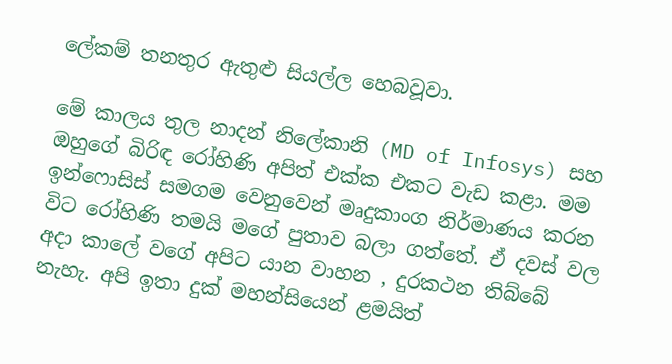ලේකම් තනතුර ඇතුළු සියල්ල හෙබවූවා.

මේ කාලය තුල නාදන් නිලේකානි (MD of Infosys) සහ ඔහුගේ බිරිඳ රෝහිණි අපිත් එක්ක එකට වැඩ කළා. මම ඉන්ෆොසිස් සමගම වෙනුවෙන් මෘදුකාංග නිර්මාණය කරන විට රෝහිණි තමයි මගේ පුතාව බලා ගත්තේ. ඒ දවස් වල අදා කාලේ වගේ අපිට යාන වාහන , දුරකථන තිබ්බේ නැහැ. අපි ඉතා දුක් මහන්සියෙන් ළමයිත්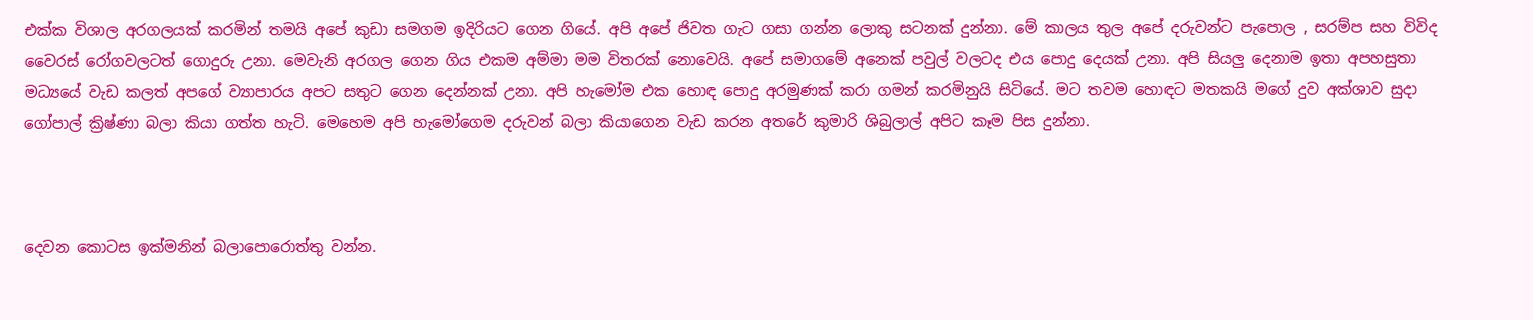එක්ක විශාල අරගලයක් කරමින් තමයි අපේ කුඩා සමගම ඉදිරියට ගෙන ගියේ. අපි අපේ ජිවත ගැට ගසා ගන්න ලොකු සටනක් දුන්නා. මේ කාලය තුල අපේ දරුවන්ට පැපොල , සරම්ප සහ විවිද වෛරස් රෝගවලටත් ගොදුරු උනා. මෙවැනි අරගල ගෙන ගිය එකම අම්මා මම විතරක් නොවෙයි. අපේ සමාගමේ අනෙක් පවුල් වලටද එය පොදු දෙයක් උනා. අපි සියලු දෙනාම ඉතා අපහසුතා මධ්‍යයේ වැඩ කලත් අපගේ ව්‍යාපාරය අපට සතුට ගෙන දෙන්නක් උනා. අපි හැමෝම එක හොඳ පොදු අරමුණක් කරා ගමන් කරමිනුයි සිටියේ. මට තවම හොඳට මතකයි මගේ දුව අක්ශාව සුදා ගෝපාල් ක්‍රිෂ්ණා බලා කියා ගත්ත හැටි. මෙහෙම අපි හැමෝගෙම දරුවන් බලා කියාගෙන වැඩ කරන අතරේ කුමාරි ශිබුලාල් අපිට කෑම පිස දුන්නා.



දෙවන කොටස ඉක්මනින් බලාපොරොත්තු වන්න.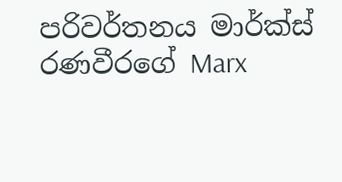පරිවර්තනය මාර්ක්ස් රණවීරගේ Marx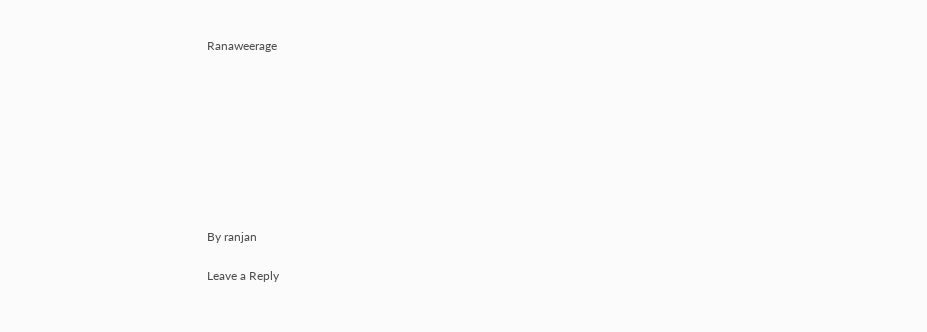Ranaweerage









By ranjan

Leave a Reply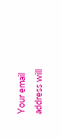Your email address will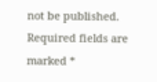not be published. Required fields are marked *